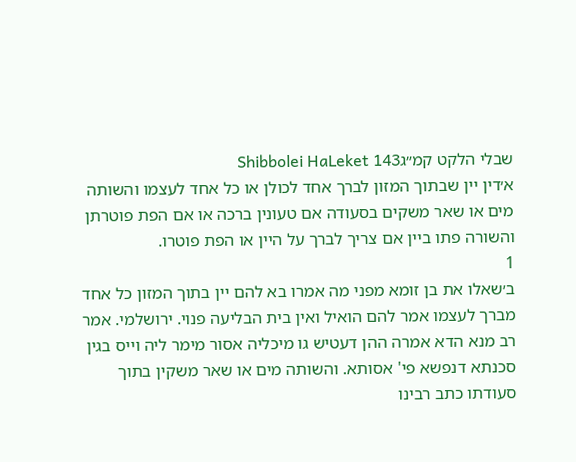שבלי הלקט קמ״גShibbolei HaLeket 143
א׳דין יין שבתוך המזון לברך אחד לכולן או כל אחד לעצמו והשותה מים או שאר משקים בסעודה אם טעונין ברכה או אם הפת פוטרתן והשורה פתו ביין אם צריך לברך על היין או הפת פוטרו.
1
ב׳שאלו את בן זומא מפני מה אמרו בא להם יין בתוך המזון כל אחד מברך לעצמו אמר להם הואיל ואין בית הבליעה פנוי. ירושלמי. אמר רב מנא הדא אמרה ההן דעטיש גו מיכליה אסור מימר ליה וייס בגין סכנתא דנפשא פי' אסותא. והשותה מים או שאר משקין בתוך סעודתו כתב רבינו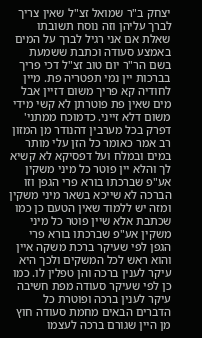יצחק ב"ר שמואל זצ"ל שאין צריך לברך עליהן וזה נוסח תשובתו שאלת אם אני רגיל לברך על המים באמצע סעודה וכתבת ששמעת בשם הר"ר יום טוב זצ"ל דכי פריך בברכות יין נמי תפטריה פת. מיין לחודיה קא פריך משום דזיין אבל מים שאין פת פוטרתן לא קשי מידי משום דלא זייני. כדמוכח ממתני' דפרק בכל מערבין דהנודר מן המזון רב אמר כאומר כל הזן עלי מותר במים ובמלח ועל דפסיקא לא קשיא לך והלא יין פוטר כל מיני משקין אע"פ שברכתו בורא פרי הגפן וזו הברכה לא שייכא בשאר מיני משקין ומזה יש ללמוד שאין הטעם כן כמו שכתבת אלא שיין פוטר כל מיני משקין אע"פ שברכתו בורא פרי הגפן לפי שעיקר ברכת משקה איין והוא ראש לכל המשקים ולכך היא עיקר לענין ברכה והן טפלין לו. כמו כן לפי שעיקר סעודה מפת חשיבה עיקר לענין ברכה ופוטרת כל הדברים הבאים מחמת סעודה חוץ מן היין שגורם ברכה לעצמו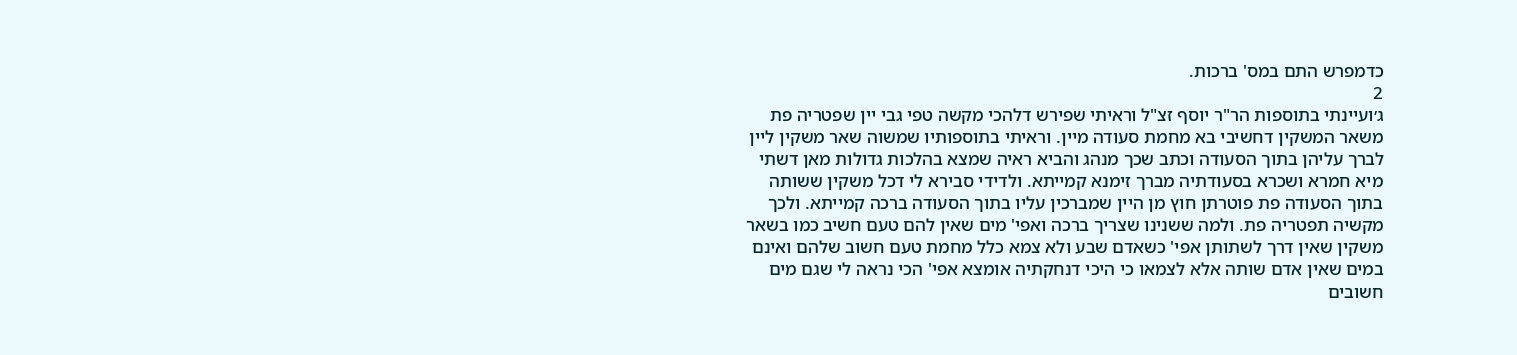כדמפרש התם במס' ברכות.
2
ג׳ועיינתי בתוספות הר"ר יוסף זצ"ל וראיתי שפירש דלהכי מקשה טפי גבי יין שפטריה פת משאר המשקין דחשיבי בא מחמת סעודה מיין. וראיתי בתוספותיו שמשוה שאר משקין ליין לברך עליהן בתוך הסעודה וכתב שכך מנהג והביא ראיה שמצא בהלכות גדולות מאן דשתי מיא חמרא ושכרא בסעודתיה מברך זימנא קמייתא. ולדידי סבירא לי דכל משקין ששותה בתוך הסעודה פת פוטרתן חוץ מן היין שמברכין עליו בתוך הסעודה ברכה קמייתא. ולכך מקשיה תפטריה פת. ולמה ששנינו שצריך ברכה ואפי' מים שאין להם טעם חשיב כמו בשאר משקין שאין דרך לשתותן אפי' כשאדם שבע ולא צמא כלל מחמת טעם חשוב שלהם ואינם במים שאין אדם שותה אלא לצמאו כי היכי דנחקתיה אומצא אפי' הכי נראה לי שגם מים חשובים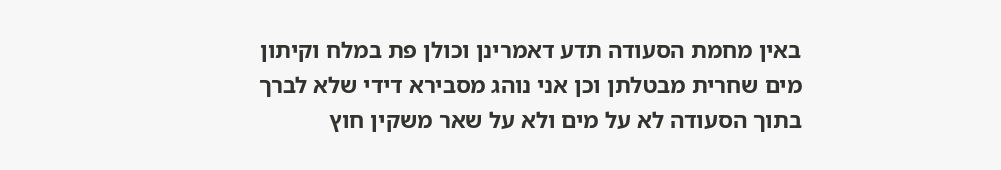באין מחמת הסעודה תדע דאמרינן וכולן פת במלח וקיתון מים שחרית מבטלתן וכן אני נוהג מסבירא דידי שלא לברך בתוך הסעודה לא על מים ולא על שאר משקין חוץ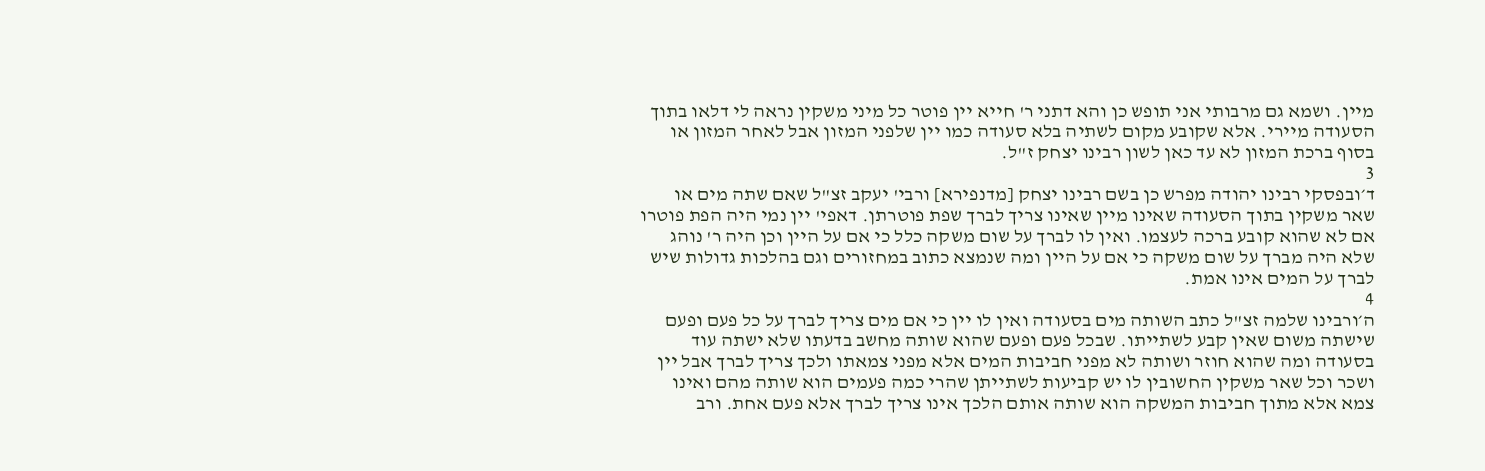מיין. ושמא גם מרבותי אני תופש כן והא דתני ר' חייא יין פוטר כל מיני משקין נראה לי דלאו בתוך הסעודה מיירי. אלא שקובע מקום לשתיה בלא סעודה כמו יין שלפני המזון אבל לאחר המזון או בסוף ברכת המזון לא עד כאן לשון רבינו יצחק ז"ל.
3
ד׳ובפסקי רבינו יהודה מפרש כן בשם רבינו יצחק [מדנפירא] ורבי' יעקב זצ"ל שאם שתה מים או שאר משקין בתוך הסעודה שאינו מיין שאינו צריך לברך שפת פוטרתן. דאפי' יין נמי היה הפת פוטרו אם לא שהוא קובע ברכה לעצמו. ואין לו לברך על שום משקה כלל כי אם על היין וכן היה ר' נוהג שלא היה מברך על שום משקה כי אם על היין ומה שנמצא כתוב במחזורים וגם בהלכות גדולות שיש לברך על המים אינו אמת.
4
ה׳ורבינו שלמה זצ"ל כתב השותה מים בסעודה ואין לו יין כי אם מים צריך לברך על כל פעם ופעם שישתה משום שאין קבע לשתייתו. שבכל פעם ופעם שהוא שותה מחשב בדעתו שלא ישתה עוד בסעודה ומה שהוא חוזר ושותה לא מפני חביבות המים אלא מפני צמאתו ולכך צריך לברך אבל יין ושכר וכל שאר משקין החשובין לו יש קביעות לשתייתן שהרי כמה פעמים הוא שותה מהם ואינו צמא אלא מתוך חביבות המשקה הוא שותה אותם הלכך אינו צריך לברך אלא פעם אחת. ורב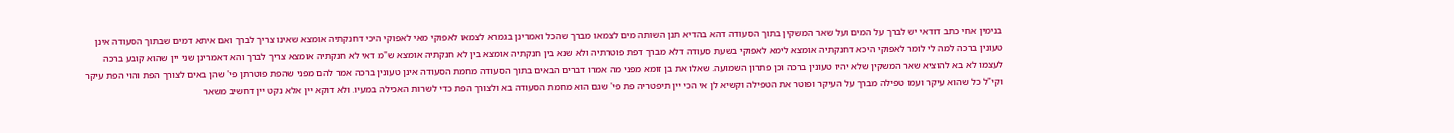בנימין אחי כתב דודאי יש לברך על המים ועל שאר המשקין בתוך הסעודה דהא בהדיא תנן השותה מים לצמאו מברך שהכל ואמרינן בגמרא לצמאו לאפוקי מאי לאפוקי היכי דחנקתיה אומצא שאינו צריך לברך ואם איתא דמים שבתוך הסעודה אינן טעונין ברכה למה לי לומר לאפוקי היכא דחנקתיה אומצא לימא לאפוקי בשעת סעודה דלא מברך דפת פוטרתיה ולא שנא בין חנקתיה אומצא בין לא חנקתיה אומצא ש"מ דאי לא חנקתיה אומצא צריך לברך והא דאמרינן שני יין שהוא קובע ברכה לעצמו לא בא להוציא שאר המשקין שלא יהיו טעונין ברכה וכן פתרון השמועה. שאלו את בן זומא מפני מה אמרו דברים הבאים בתוך הסעודה מחמת הסעודה אינן טעונין ברכה אמר להם מפני שהפת פוטרתן פי' שהן באים לצורך הפת והוי הפת עיקר וקי"ל כל שהוא עיקר ועמו טפילה מברך על העיקר ופוטר את הטפילה וקשיא לן אי הכי יין תיפטריה פת פי' שגם הוא מחמת הסעודה בא ולצורך הפת כדי לשרות האכילה במעיו. ולא דוקא יין אלא נקט יין דחשיב משאר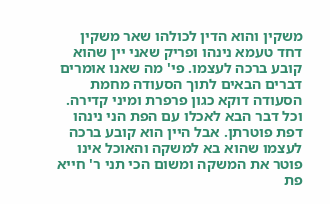משקין והוא הדין לכולהו שאר משקין דחד טעמא נינהו ופריק שאני יין שהוא קובע ברכה לעצמו. פי' מה שאנו אומרים דברים הבאים לתוך הסעודה מחמת הסעודה דוקא כגון פרפרת ומיני קדירה. וכל דבר הבא לאכלו עם הפת הני נינהו דפת פוטרתן. אבל היין הוא קובע ברכה לעצמו שהוא בא למשקה והאוכל אינו פוטר את המשקה ומשום הכי תני ר' חייא פת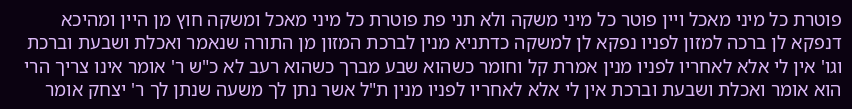פוטרת כל מיני מאכל ויין פוטר כל מיני משקה ולא תני פת פוטרת כל מיני מאכל ומשקה חוץ מן היין ומהיכא דנפקא לן ברכה למזון לפניו נפקא לן למשקה כדתניא מנין לברכת המזון מן התורה שנאמר ואכלת ושבעת וברכת וגו' אין לי אלא לאחריו לפניו מנין אמרת קל וחומר כשהוא שבע מברך כשהוא רעב לא כ"ש ר' אומר אינו צריך הרי הוא אומר ואכלת ושבעת וברכת אין לי אלא לאחריו לפניו מנין ת"ל אשר נתן לך משעה שנתן לך ר' יצחק אומר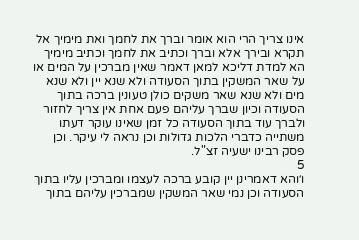אינו צריך הרי הוא אומר וברך את לחמך ואת מימיך אל תקרא ובירך אלא וברך וכתיב את לחמך וכתיב מימיך הא למדת דליכא למאן דאמר שאין מברכין על המים או על שאר המשקין בתוך הסעודה ולא שנא יין ולא שנא מים ולא שנא שאר משקים כולן טעונין ברכה בתוך הסעודה וכיון שברך עליהם פעם אחת אין צריך לחזור ולברך עוד בתוך הסעודה כל זמן שאינו עוקר דעתו משתייה כדברי הלכות גדולות וכן נראה לי עיקר. וכן פסק רבינו ישעיה זצ"ל.
5
ו׳והא דאמרינן יין קובע ברכה לעצמו ומברכין עליו בתוך הסעודה וכן נמי שאר המשקין שמברכין עליהם בתוך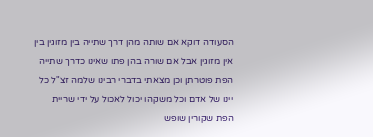הסעודה דוקא אם שותה מהן דרך שתייה בין מזוגין בין אין מזוגין אבל אם שורה בהן פתו שאינו כדרך שתייה הפת פוטרתן וכן מצאתי בדברי רבינו שלמה זצ"ל כל יינו של אדם וכל משקהו יכול לאכול על ידי שריית הפת שקורין שופש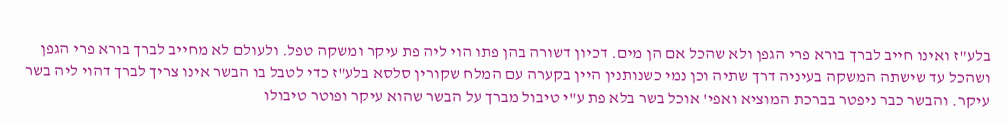בלע"ז ואינו חייב לברך בורא פרי הגפן ולא שהכל אם הן מים. דכיון דשורה בהן פתו הוי ליה פת עיקר ומשקה טפל. ולעולם לא מחייב לברך בורא פרי הגפן ושהכל עד שישתה המשקה בעיניה דרך שתיה וכן נמי כשנותנין היין בקערה עם המלח שקורין סלסא בלע"ז כדי לטבל בו הבשר אינו צריך לברך דהוי ליה בשר עיקר. והבשר כבר ניפטר בברכת המוציא ואפי' אוכל בשר בלא פת ע"י טיבול מברך על הבשר שהוא עיקר ופוטר טיבולו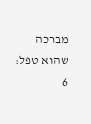מברכה שהוא טפל:
6